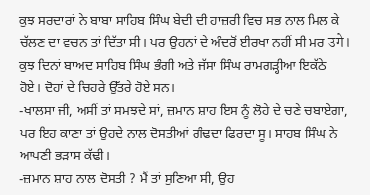ਕੁਝ ਸਰਦਾਰਾਂ ਨੇ ਬਾਬਾ ਸਾਹਿਬ ਸਿੰਘ ਬੇਦੀ ਦੀ ਹਾਜ਼ਰੀ ਵਿਚ ਸਭ ਨਾਲ ਮਿਲ ਕੇ ਚੱਲਣ ਦਾ ਵਚਨ ਤਾਂ ਦਿੱਤਾ ਸੀ। ਪਰ ਉਹਨਾਂ ਦੇ ਅੰਦਰੋਂ ਈਰਖਾ ਨਹੀਂ ਸੀ ਮਰ उगे।
ਕੁਝ ਦਿਨਾਂ ਬਾਅਦ ਸਾਹਿਬ ਸਿੰਘ ਭੰਗੀ ਅਤੇ ਜੱਸਾ ਸਿੰਘ ਰਾਮਗੜ੍ਹੀਆ ਇਕੱਠੇ ਹੋਏ। ਦੋਹਾਂ ਦੇ ਚਿਹਰੇ ਉੱਤਰੇ ਹੋਏ ਸਨ।
-ਖਾਲਸਾ ਜੀ, ਅਸੀਂ ਤਾਂ ਸਮਝਦੇ ਸਾਂ, ਜ਼ਮਾਨ ਸ਼ਾਹ ਇਸ ਨੂੰ ਲੋਹੇ ਦੇ ਚਣੇ ਚਬਾਏਗਾ, ਪਰ ਇਹ ਕਾਣਾ ਤਾਂ ਉਹਦੇ ਨਾਲ ਦੋਸਤੀਆਂ ਗੰਢਦਾ ਫਿਰਦਾ ਸੂ। ਸਾਹਬ ਸਿੰਘ ਨੇ ਆਪਣੀ ਭੜਾਸ ਕੱਢੀ।
-ਜ਼ਮਾਨ ਸ਼ਾਹ ਨਾਲ ਦੋਸਤੀ ? ਮੈਂ ਤਾਂ ਸੁਣਿਆ ਸੀ, ਉਹ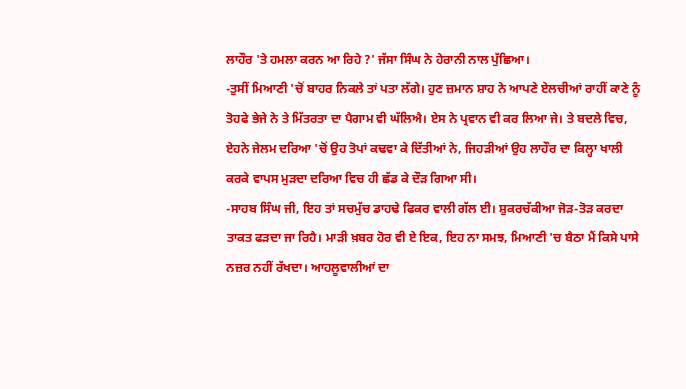ਲਾਹੌਰ 'ਤੇ ਹਮਲਾ ਕਰਨ ਆ ਰਿਹੇ ?' ਜੱਸਾ ਸਿੰਘ ਨੇ ਹੇਰਾਨੀ ਨਾਲ ਪੁੱਛਿਆ।
-ਤੁਸੀਂ ਮਿਆਣੀ 'ਚੋਂ ਬਾਹਰ ਨਿਕਲੇ ਤਾਂ ਪਤਾ ਲੱਗੇ। ਹੁਣ ਜ਼ਮਾਨ ਸ਼ਾਹ ਨੇ ਆਪਣੇ ਏਲਚੀਆਂ ਰਾਹੀਂ ਕਾਣੇ ਨੂੰ ਤੋਹਫੇ ਭੇਜੇ ਨੇ ਤੇ ਮਿੱਤਰਤਾ ਦਾ ਪੈਗਾਮ ਵੀ ਘੱਲਿਐ। ਏਸ ਨੇ ਪ੍ਰਵਾਨ ਵੀ ਕਰ ਲਿਆ ਜੇ। ਤੇ ਬਦਲੇ ਵਿਚ, ਏਹਨੇ ਜੇਲਮ ਦਰਿਆ 'ਚੋਂ ਉਹ ਤੋਪਾਂ ਕਢਵਾ ਕੇ ਦਿੱਤੀਆਂ ਨੇ, ਜਿਹੜੀਆਂ ਉਹ ਲਾਹੌਰ ਦਾ ਕਿਲ੍ਹਾ ਖਾਲੀ ਕਰਕੇ ਵਾਪਸ ਮੁੜਦਾ ਦਰਿਆ ਵਿਚ ਹੀ ਛੱਡ ਕੇ ਦੌੜ ਗਿਆ ਸੀ।
-ਸਾਹਬ ਸਿੰਘ ਜੀ, ਇਹ ਤਾਂ ਸਚਮੁੱਚ ਡਾਹਢੇ ਫਿਕਰ ਵਾਲੀ ਗੱਲ ਈ। ਸ਼ੁਕਰਚੱਕੀਆ ਜੋੜ-ਤੋੜ ਕਰਦਾ ਤਾਕਤ ਫੜਦਾ ਜਾ ਰਿਹੈ। ਮਾੜੀ ਖ਼ਬਰ ਹੋਰ ਵੀ ਏ ਇਕ, ਇਹ ਨਾ ਸਮਝ, ਮਿਆਣੀ 'ਚ ਬੈਠਾ ਮੈਂ ਕਿਸੇ ਪਾਸੇ ਨਜ਼ਰ ਨਹੀਂ ਰੱਖਦਾ। ਆਹਲੂਵਾਲੀਆਂ ਦਾ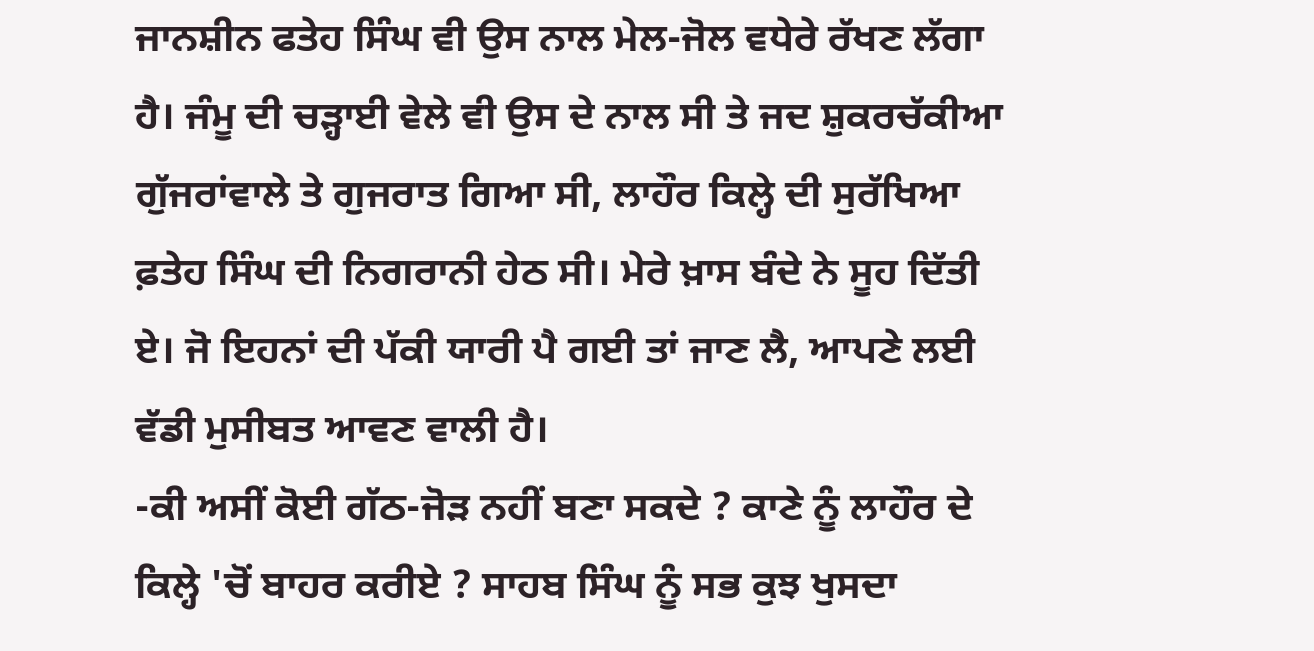ਜਾਨਸ਼ੀਨ ਫਤੇਹ ਸਿੰਘ ਵੀ ਉਸ ਨਾਲ ਮੇਲ-ਜੋਲ ਵਧੇਰੇ ਰੱਖਣ ਲੱਗਾ ਹੈ। ਜੰਮੂ ਦੀ ਚੜ੍ਹਾਈ ਵੇਲੇ ਵੀ ਉਸ ਦੇ ਨਾਲ ਸੀ ਤੇ ਜਦ ਸ਼ੁਕਰਚੱਕੀਆ ਗੁੱਜਰਾਂਵਾਲੇ ਤੇ ਗੁਜਰਾਤ ਗਿਆ ਸੀ, ਲਾਹੌਰ ਕਿਲ੍ਹੇ ਦੀ ਸੁਰੱਖਿਆ ਫ਼ਤੇਹ ਸਿੰਘ ਦੀ ਨਿਗਰਾਨੀ ਹੇਠ ਸੀ। ਮੇਰੇ ਖ਼ਾਸ ਬੰਦੇ ਨੇ ਸੂਹ ਦਿੱਤੀ ਏ। ਜੋ ਇਹਨਾਂ ਦੀ ਪੱਕੀ ਯਾਰੀ ਪੈ ਗਈ ਤਾਂ ਜਾਣ ਲੈ, ਆਪਣੇ ਲਈ ਵੱਡੀ ਮੁਸੀਬਤ ਆਵਣ ਵਾਲੀ ਹੈ।
-ਕੀ ਅਸੀਂ ਕੋਈ ਗੱਠ-ਜੋੜ ਨਹੀਂ ਬਣਾ ਸਕਦੇ ? ਕਾਣੇ ਨੂੰ ਲਾਹੌਰ ਦੇ ਕਿਲ੍ਹੇ 'ਚੋਂ ਬਾਹਰ ਕਰੀਏ ? ਸਾਹਬ ਸਿੰਘ ਨੂੰ ਸਭ ਕੁਝ ਖੁਸਦਾ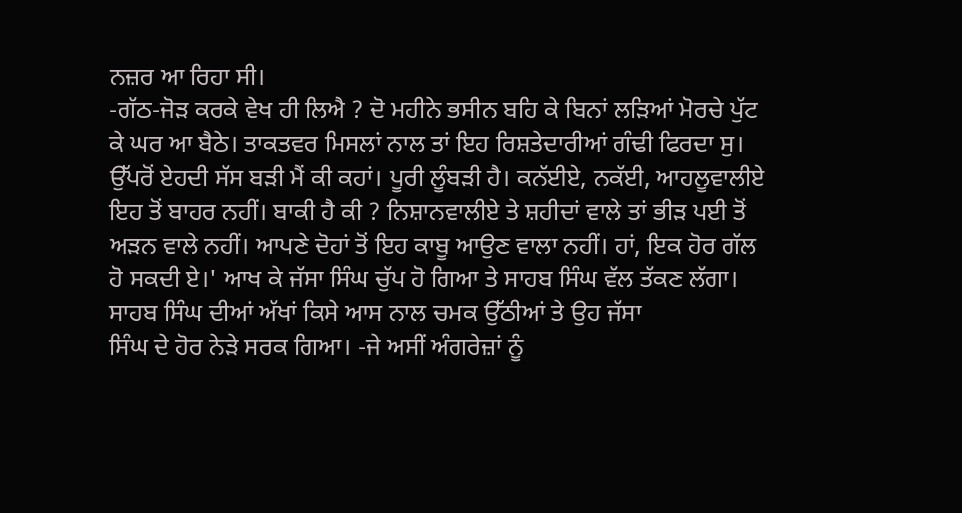ਨਜ਼ਰ ਆ ਰਿਹਾ ਸੀ।
-ਗੱਠ-ਜੋੜ ਕਰਕੇ ਵੇਖ ਹੀ ਲਿਐ ? ਦੋ ਮਹੀਨੇ ਭਸੀਨ ਬਹਿ ਕੇ ਬਿਨਾਂ ਲੜਿਆਂ ਮੋਰਚੇ ਪੁੱਟ ਕੇ ਘਰ ਆ ਬੈਠੇ। ਤਾਕਤਵਰ ਮਿਸਲਾਂ ਨਾਲ ਤਾਂ ਇਹ ਰਿਸ਼ਤੇਦਾਰੀਆਂ ਗੰਢੀ ਫਿਰਦਾ ਸੁ। ਉੱਪਰੋਂ ਏਹਦੀ ਸੱਸ ਬੜੀ ਮੈਂ ਕੀ ਕਹਾਂ। ਪੂਰੀ ਲੂੰਬੜੀ ਹੈ। ਕਨੱਈਏ, ਨਕੱਈ, ਆਹਲੂਵਾਲੀਏ ਇਹ ਤੋਂ ਬਾਹਰ ਨਹੀਂ। ਬਾਕੀ ਹੈ ਕੀ ? ਨਿਸ਼ਾਨਵਾਲੀਏ ਤੇ ਸ਼ਹੀਦਾਂ ਵਾਲੇ ਤਾਂ ਭੀੜ ਪਈ ਤੋਂ ਅੜਨ ਵਾਲੇ ਨਹੀਂ। ਆਪਣੇ ਦੋਹਾਂ ਤੋਂ ਇਹ ਕਾਬੂ ਆਉਣ ਵਾਲਾ ਨਹੀਂ। ਹਾਂ, ਇਕ ਹੋਰ ਗੱਲ ਹੋ ਸਕਦੀ ਏ।' ਆਖ ਕੇ ਜੱਸਾ ਸਿੰਘ ਚੁੱਪ ਹੋ ਗਿਆ ਤੇ ਸਾਹਬ ਸਿੰਘ ਵੱਲ ਤੱਕਣ ਲੱਗਾ।
ਸਾਹਬ ਸਿੰਘ ਦੀਆਂ ਅੱਖਾਂ ਕਿਸੇ ਆਸ ਨਾਲ ਚਮਕ ਉੱਠੀਆਂ ਤੇ ਉਹ ਜੱਸਾ
ਸਿੰਘ ਦੇ ਹੋਰ ਨੇੜੇ ਸਰਕ ਗਿਆ। -ਜੇ ਅਸੀਂ ਅੰਗਰੇਜ਼ਾਂ ਨੂੰ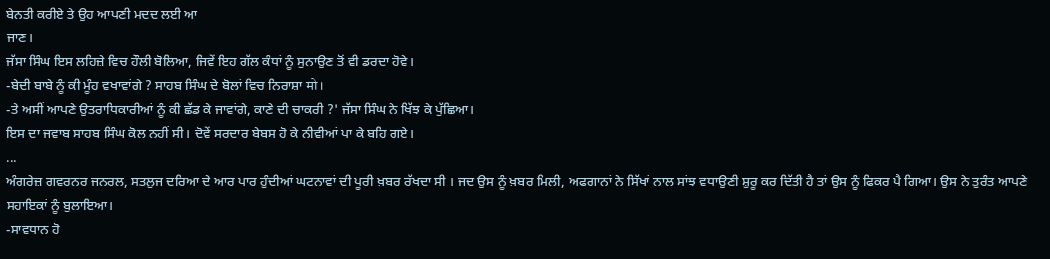ਬੇਨਤੀ ਕਰੀਏ ਤੇ ਉਹ ਆਪਣੀ ਮਦਦ ਲਈ ਆ
ਜਾਣ।
ਜੱਸਾ ਸਿੰਘ ਇਸ ਲਹਿਜ਼ੇ ਵਿਚ ਹੌਲੀ ਬੋਲਿਆ, ਜਿਵੇਂ ਇਹ ਗੱਲ ਕੰਧਾਂ ਨੂੰ ਸੁਨਾਉਣ ਤੋਂ ਵੀ ਡਰਦਾ ਹੋਵੇ।
-ਬੇਦੀ ਬਾਬੇ ਨੂੰ ਕੀ ਮੂੰਹ ਵਖਾਵਾਂਗੇ ? ਸਾਹਬ ਸਿੰਘ ਦੇ ਬੋਲਾਂ ਵਿਚ ਨਿਰਾਸ਼ਾ मो।
-ਤੇ ਅਸੀਂ ਆਪਣੇ ਉਤਰਾਧਿਕਾਰੀਆਂ ਨੂੰ ਕੀ ਛੱਡ ਕੇ ਜਾਵਾਂਗੇ, ਕਾਣੇ ਦੀ ਚਾਕਰੀ ?' ਜੱਸਾ ਸਿੰਘ ਨੇ ਖਿੱਝ ਕੇ ਪੁੱਛਿਆ।
ਇਸ ਦਾ ਜਵਾਬ ਸਾਹਬ ਸਿੰਘ ਕੋਲ ਨਹੀਂ ਸੀ। ਦੋਵੇਂ ਸਰਦਾਰ ਬੇਬਸ ਹੋ ਕੇ ਨੀਵੀਆਂ ਪਾ ਕੇ ਬਹਿ ਗਏ।
...
ਅੰਗਰੇਜ਼ ਗਵਰਨਰ ਜਨਰਲ, ਸਤਲੁਜ ਦਰਿਆ ਦੇ ਆਰ ਪਾਰ ਹੁੰਦੀਆਂ ਘਟਨਾਵਾਂ ਦੀ ਪੂਰੀ ਖ਼ਬਰ ਰੱਖਦਾ ਸੀ । ਜਦ ਉਸ ਨੂੰ ਖ਼ਬਰ ਮਿਲੀ, ਅਫਗਾਨਾਂ ਨੇ ਸਿੱਖਾਂ ਨਾਲ ਸਾਂਝ ਵਧਾਉਣੀ ਸ਼ੁਰੂ ਕਰ ਦਿੱਤੀ ਹੈ ਤਾਂ ਉਸ ਨੂੰ ਫਿਕਰ ਪੈ ਗਿਆ। ਉਸ ਨੇ ਤੁਰੰਤ ਆਪਣੇ ਸਹਾਇਕਾਂ ਨੂੰ ਬੁਲਾਇਆ।
-ਸਾਵਧਾਨ ਹੋ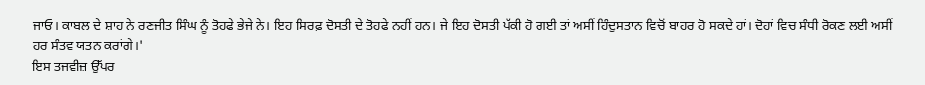ਜਾਓ। ਕਾਬਲ ਦੇ ਸ਼ਾਹ ਨੇ ਰਣਜੀਤ ਸਿੰਘ ਨੂੰ ਤੋਹਫੇ ਭੇਜੇ ਨੇ। ਇਹ ਸਿਰਫ਼ ਦੋਸਤੀ ਦੇ ਤੋਹਫੇ ਨਹੀਂ ਹਨ। ਜੇ ਇਹ ਦੋਸਤੀ ਪੱਕੀ ਹੋ ਗਈ ਤਾਂ ਅਸੀਂ ਹਿੰਦੁਸਤਾਨ ਵਿਚੋਂ ਬਾਹਰ ਹੋ ਸਕਦੇ ਹਾਂ। ਦੋਹਾਂ ਵਿਚ ਸੰਧੀ ਰੋਕਣ ਲਈ ਅਸੀਂ ਹਰ ਸੰਤਵ ਯਤਨ ਕਰਾਂਗੇ।'
ਇਸ ਤਜਵੀਜ਼ ਉੱਪਰ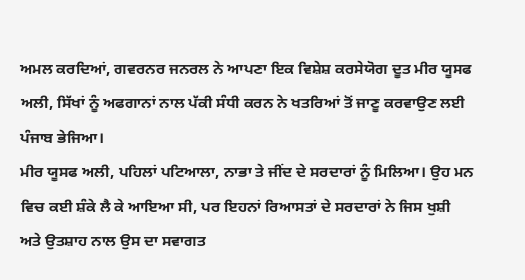ਅਮਲ ਕਰਦਿਆਂ, ਗਵਰਨਰ ਜਨਰਲ ਨੇ ਆਪਣਾ ਇਕ ਵਿਸ਼ੇਸ਼ ਕਰਸੇਯੋਗ ਦੂਤ ਮੀਰ ਯੂਸਫ ਅਲੀ, ਸਿੱਖਾਂ ਨੂੰ ਅਫਗਾਨਾਂ ਨਾਲ ਪੱਕੀ ਸੰਧੀ ਕਰਨ ਨੇ ਖਤਰਿਆਂ ਤੋਂ ਜਾਣੂ ਕਰਵਾਉਣ ਲਈ ਪੰਜਾਬ ਭੇਜਿਆ।
ਮੀਰ ਯੂਸਫ ਅਲੀ, ਪਹਿਲਾਂ ਪਟਿਆਲਾ, ਨਾਭਾ ਤੇ ਜੀਂਦ ਦੇ ਸਰਦਾਰਾਂ ਨੂੰ ਮਿਲਿਆ। ਉਹ ਮਨ ਵਿਚ ਕਈ ਸ਼ੰਕੇ ਲੈ ਕੇ ਆਇਆ ਸੀ, ਪਰ ਇਹਨਾਂ ਰਿਆਸਤਾਂ ਦੇ ਸਰਦਾਰਾਂ ਨੇ ਜਿਸ ਖੁਸ਼ੀ ਅਤੇ ਉਤਸ਼ਾਹ ਨਾਲ ਉਸ ਦਾ ਸਵਾਗਤ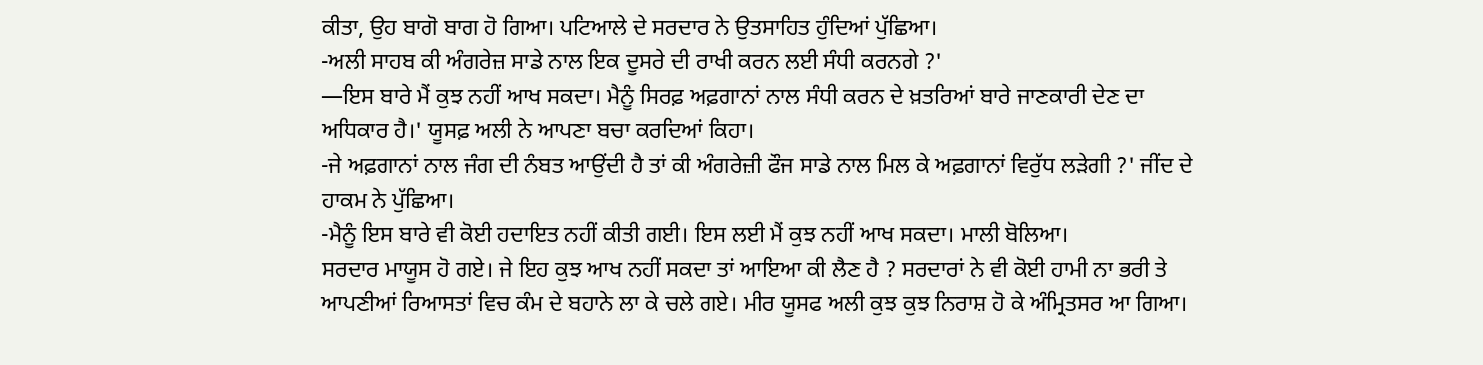ਕੀਤਾ, ਉਹ ਬਾਗੋ ਬਾਗ ਹੋ ਗਿਆ। ਪਟਿਆਲੇ ਦੇ ਸਰਦਾਰ ਨੇ ਉਤਸਾਹਿਤ ਹੁੰਦਿਆਂ ਪੁੱਛਿਆ।
-ਅਲੀ ਸਾਹਬ ਕੀ ਅੰਗਰੇਜ਼ ਸਾਡੇ ਨਾਲ ਇਕ ਦੂਸਰੇ ਦੀ ਰਾਖੀ ਕਰਨ ਲਈ ਸੰਧੀ ਕਰਨਗੇ ?'
—ਇਸ ਬਾਰੇ ਮੈਂ ਕੁਝ ਨਹੀਂ ਆਖ ਸਕਦਾ। ਮੈਨੂੰ ਸਿਰਫ਼ ਅਫ਼ਗਾਨਾਂ ਨਾਲ ਸੰਧੀ ਕਰਨ ਦੇ ਖ਼ਤਰਿਆਂ ਬਾਰੇ ਜਾਣਕਾਰੀ ਦੇਣ ਦਾ ਅਧਿਕਾਰ ਹੈ।' ਯੂਸਫ਼ ਅਲੀ ਨੇ ਆਪਣਾ ਬਚਾ ਕਰਦਿਆਂ ਕਿਹਾ।
-ਜੇ ਅਫ਼ਗਾਨਾਂ ਨਾਲ ਜੰਗ ਦੀ ਨੰਬਤ ਆਉਂਦੀ ਹੈ ਤਾਂ ਕੀ ਅੰਗਰੇਜ਼ੀ ਫੌਜ ਸਾਡੇ ਨਾਲ ਮਿਲ ਕੇ ਅਫ਼ਗਾਨਾਂ ਵਿਰੁੱਧ ਲੜੇਗੀ ?' ਜੀਂਦ ਦੇ ਹਾਕਮ ਨੇ ਪੁੱਛਿਆ।
-ਮੈਨੂੰ ਇਸ ਬਾਰੇ ਵੀ ਕੋਈ ਹਦਾਇਤ ਨਹੀਂ ਕੀਤੀ ਗਈ। ਇਸ ਲਈ ਮੈਂ ਕੁਝ ਨਹੀਂ ਆਖ ਸਕਦਾ। ਮਾਲੀ ਬੋਲਿਆ।
ਸਰਦਾਰ ਮਾਯੂਸ ਹੋ ਗਏ। ਜੇ ਇਹ ਕੁਝ ਆਖ ਨਹੀਂ ਸਕਦਾ ਤਾਂ ਆਇਆ ਕੀ ਲੈਣ ਹੈ ? ਸਰਦਾਰਾਂ ਨੇ ਵੀ ਕੋਈ ਹਾਮੀ ਨਾ ਭਰੀ ਤੇ ਆਪਣੀਆਂ ਰਿਆਸਤਾਂ ਵਿਚ ਕੰਮ ਦੇ ਬਹਾਨੇ ਲਾ ਕੇ ਚਲੇ ਗਏ। ਮੀਰ ਯੂਸਫ ਅਲੀ ਕੁਝ ਕੁਝ ਨਿਰਾਸ਼ ਹੋ ਕੇ ਅੰਮ੍ਰਿਤਸਰ ਆ ਗਿਆ।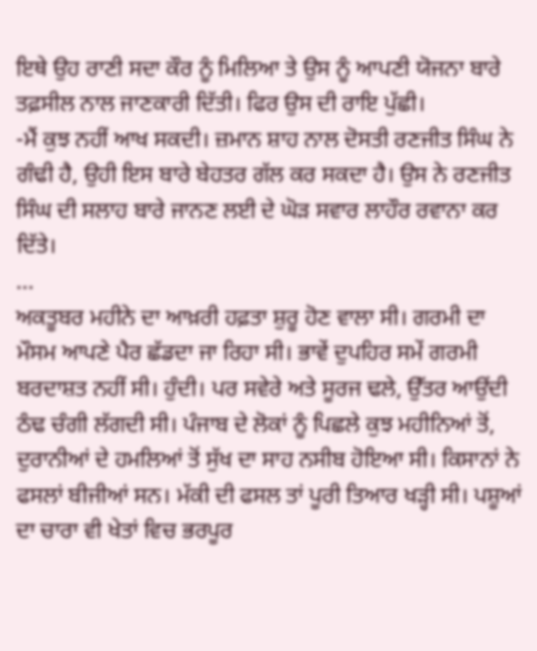ਇਥੇ ਉਹ ਰਾਣੀ ਸਦਾ ਕੌਰ ਨੂੰ ਮਿਲਿਆ ਤੇ ਉਸ ਨੂੰ ਆਪਣੀ ਯੋਜਨਾ ਬਾਰੇ ਤਫ਼ਸੀਲ ਨਾਲ ਜਾਣਕਾਰੀ ਦਿੱਤੀ। ਫਿਰ ਉਸ ਦੀ ਰਾਇ ਪੁੱਛੀ।
-ਮੈਂ ਕੁਝ ਨਹੀਂ ਆਖ ਸਕਦੀ। ਜ਼ਮਾਨ ਸ਼ਾਹ ਨਾਲ ਦੋਸਤੀ ਰਣਜੀਤ ਸਿੰਘ ਨੇ ਗੰਢੀ ਹੈ, ਉਹੀ ਇਸ ਬਾਰੇ ਬੇਹਤਰ ਗੱਲ ਕਰ ਸਕਦਾ ਹੈ। ਉਸ ਨੇ ਰਣਜੀਤ ਸਿੰਘ ਦੀ ਸਲਾਹ ਬਾਰੇ ਜਾਨਣ ਲਈ ਦੇ ਘੋੜ ਸਵਾਰ ਲਾਹੌਰ ਰਵਾਨਾ ਕਰ ਦਿੱਤੇ।
...
ਅਕਤੂਬਰ ਮਹੀਨੇ ਦਾ ਆਖ਼ਰੀ ਹਫ਼ਤਾ ਸ਼ੁਰੂ ਹੋਣ ਵਾਲਾ ਸੀ। ਗਰਮੀ ਦਾ ਮੌਸਮ ਆਪਣੇ ਪੈਰ ਛੱਡਦਾ ਜਾ ਰਿਹਾ ਸੀ। ਭਾਵੇਂ ਦੁਪਹਿਰ ਸਮੇਂ ਗਰਮੀ ਬਰਦਾਸ਼ਤ ਨਹੀਂ ਸੀ। ਹੁੰਦੀ। ਪਰ ਸਵੇਰੇ ਅਤੇ ਸੂਰਜ ਢਲੇ, ਉੱਤਰ ਆਉਂਦੀ ਠੰਢ ਚੰਗੀ ਲੱਗਦੀ ਸੀ। ਪੰਜਾਬ ਦੇ ਲੋਕਾਂ ਨੂੰ ਪਿਛਲੇ ਕੁਝ ਮਹੀਨਿਆਂ ਤੋਂ, ਦੁਰਾਨੀਆਂ ਦੇ ਹਮਲਿਆਂ ਤੋਂ ਸੁੱਖ ਦਾ ਸਾਹ ਨਸੀਬ ਹੋਇਆ ਸੀ। ਕਿਸਾਨਾਂ ਨੇ ਫਸਲਾਂ ਬੀਜੀਆਂ ਸਨ। ਮੱਕੀ ਦੀ ਫਸਲ ਤਾਂ ਪੂਰੀ ਤਿਆਰ ਖੜ੍ਹੀ ਸੀ। ਪਸ਼ੂਆਂ ਦਾ ਚਾਰਾ ਵੀ ਖੇਤਾਂ ਵਿਚ ਭਰਪੂਰ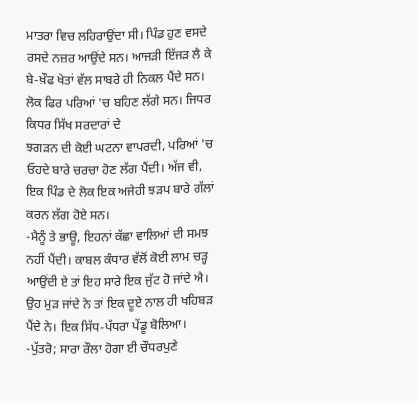ਮਾਤਰਾ ਵਿਚ ਲਹਿਰਾਉਂਦਾ ਸੀ। ਪਿੰਡ ਹੁਣ ਵਸਦੇ ਰਸਦੇ ਨਜ਼ਰ ਆਉਂਦੇ ਸਨ। ਆਜੜੀ ਇੱਜੜ ਲੈ ਕੇ ਬੇ-ਖ਼ੌਫ ਖੇਤਾਂ ਵੱਲ ਸਾਬਰੇ ਹੀ ਨਿਕਲ ਪੈਂਦੇ ਸਨ।
ਲੋਕ ਫਿਰ ਪਰਿਆਂ 'ਚ ਬਹਿਣ ਲੱਗੇ ਸਨ। ਜਿਧਰ ਕਿਧਰ ਸਿੱਖ ਸਰਦਾਰਾਂ ਦੇ
ਝਗੜਨ ਦੀ ਕੋਈ ਘਟਨਾ ਵਾਪਰਦੀ, ਪਰਿਆਂ 'ਚ ਓਹਦੇ ਬਾਰੇ ਚਰਚਾ ਹੋਣ ਲੱਗ ਪੈਂਦੀ। ਅੱਜ ਵੀ, ਇਕ ਪਿੰਡ ਦੇ ਲੋਕ ਇਕ ਅਜੇਹੀ ਝੜਪ ਬਾਰੇ ਗੱਲਾਂ ਕਰਨ ਲੱਗ ਹੋਏ ਸਨ।
-ਮੈਨੂੰ ਤੇ ਭਾਊ, ਇਹਨਾਂ ਕੱਛਾ ਵਾਲਿਆਂ ਦੀ ਸਮਝ ਨਹੀਂ ਪੈਂਦੀ। ਕਾਬਲ ਕੰਧਾਰ ਵੱਲੋਂ ਕੋਈ ਲਾਮ ਚੜ੍ਹ ਆਉਂਦੀ ਏ ਤਾਂ ਇਹ ਸਾਰੇ ਇਕ ਜੁੱਟ ਹੋ ਜਾਂਦੇ ਐ। ਉਹ ਮੁੜ ਜਾਂਦੇ ਨੇ ਤਾਂ ਇਕ ਦੂਏ ਨਾਲ ਹੀ ਖਹਿਬੜ ਪੈਂਦੇ ਨੇ। ਇਕ ਸਿੱਧ-ਪੱਧਰਾ ਪੇਂਡੂ ਬੋਲਿਆ।
-ਪੁੱਤਰੋ; ਸਾਰਾ ਰੌਲਾ ਹੋਗਾ ਈ ਚੌਧਰਪੁਣੇ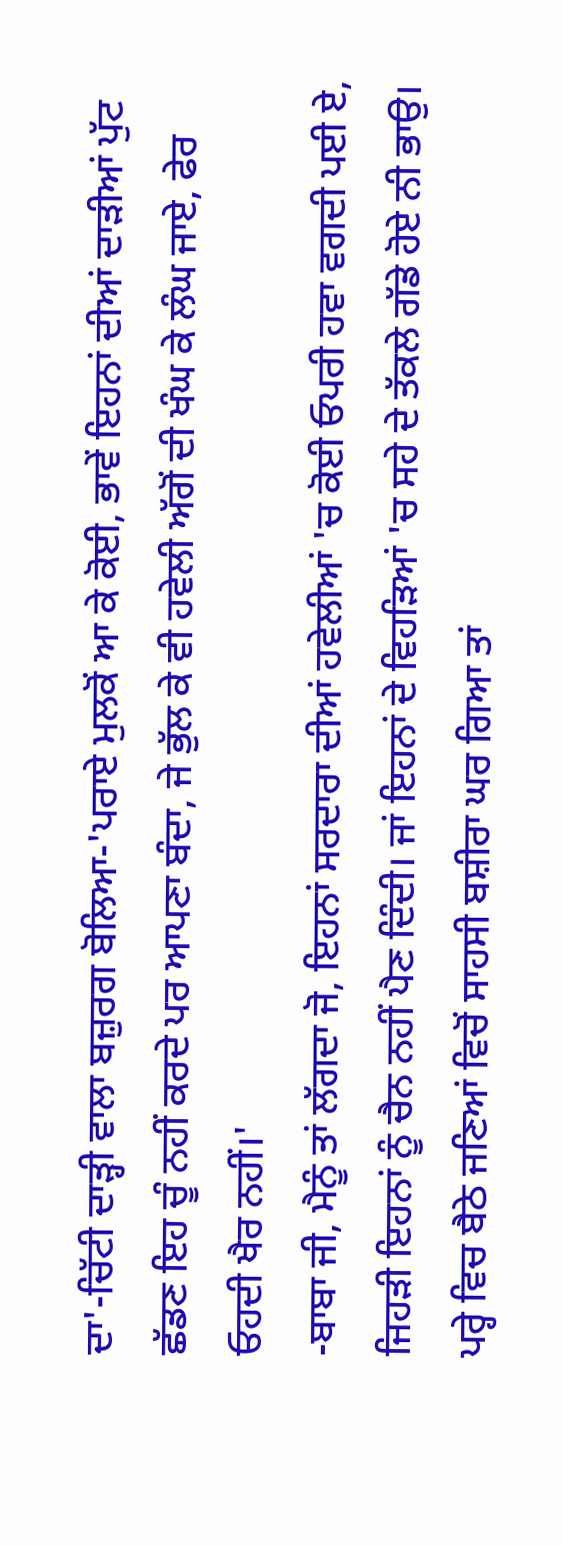ਦਾ'-ਚਿੱਟੀ ਦਾੜ੍ਹੀ ਵਾਲਾ ਬਜ਼ੁਰਗ ਬੋਲਿਆ-'ਪਰਾਏ ਮੁਲਕੋਂ ਆ ਕੇ ਕੋਈ, ਭਾਵੇਂ ਇਹਨਾਂ ਦੀਆਂ ਦਾੜੀਆਂ ਪੁੱਟ ਛੱਡਣ ਇਹ ਚੂੰ ਨਹੀਂ ਕਰਦੇ ਪਰ ਆਪਣਾ ਬੰਦਾ, ਜੇ ਭੁੱਲ ਕੇ ਵੀ ਹਵੇਲੀ ਅੱਗੋਂ ਦੀ ਖੰਘ ਕੇ ਲੰਘ ਜਾਏ, ਫੇਰ ਓਹਦੀ ਖੈਰ ਨਹੀਂ।'
-ਬਾਬਾ ਜੀ, ਮੈਨੂੰ ਤਾਂ ਲੱਗਦਾ ਜੋ, ਇਹਨਾਂ ਸਰਦਾਰਾ ਦੀਆਂ ਹਵੇਲੀਆਂ 'ਚ ਕੋਈ ਓਪਰੀ ਹਵਾ ਵਗਦੀ ਪਈ ਏ, ਜਿਹੜੀ ਇਹਨਾਂ ਨੂੰ ਚੈਨ ਨਹੀਂ ਪੈਣ ਦਿੰਦੀ। ਜਾਂ ਇਹਨਾਂ ਦੇ ਵਿਹੜਿਆਂ 'ਚ ਸਹੇ ਦੇ ਤੱਕਲੇ ਗੱਡੇ ਹੋਏ ਨੀ ਭਾਉ।
ਪਰ੍ਹੇ ਵਿਚ ਬੈਠੇ ਜਣਿਆਂ ਵਿਚੋਂ ਸਾਹਸੀ ਬਸ਼ੀਰਾ ਘਰ ਗਿਆ ਤਾਂ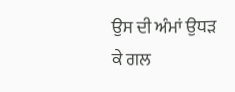ਉਸ ਦੀ ਅੰਮਾਂ ਉਧੜ ਕੇ ਗਲ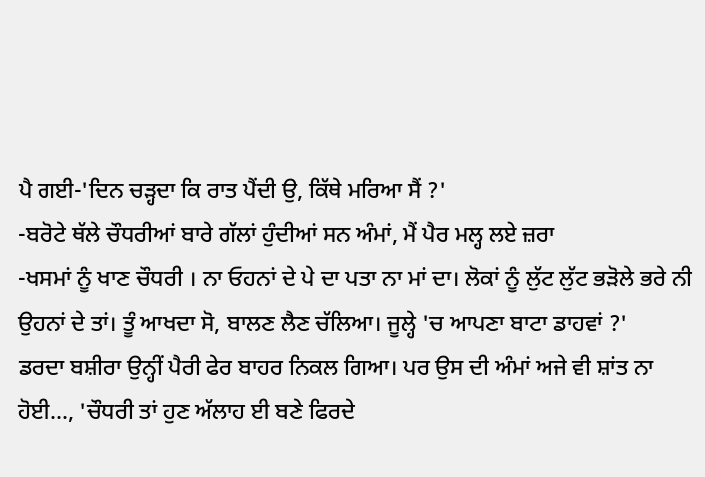ਪੈ ਗਈ-'ਦਿਨ ਚੜ੍ਹਦਾ ਕਿ ਰਾਤ ਪੈਂਦੀ ਉ, ਕਿੱਥੇ ਮਰਿਆ ਸੈਂ ?'
-ਬਰੋਟੇ ਥੱਲੇ ਚੌਧਰੀਆਂ ਬਾਰੇ ਗੱਲਾਂ ਹੁੰਦੀਆਂ ਸਨ ਅੰਮਾਂ, ਮੈਂ ਪੈਰ ਮਲ੍ਹ ਲਏ ਜ਼ਰਾ
-ਖਸਮਾਂ ਨੂੰ ਖਾਣ ਚੌਧਰੀ । ਨਾ ਓਹਨਾਂ ਦੇ ਪੇ ਦਾ ਪਤਾ ਨਾ ਮਾਂ ਦਾ। ਲੋਕਾਂ ਨੂੰ ਲੁੱਟ ਲੁੱਟ ਭੜੋਲੇ ਭਰੇ ਨੀ ਉਹਨਾਂ ਦੇ ਤਾਂ। ਤੂੰ ਆਖਦਾ ਸੋ, ਬਾਲਣ ਲੈਣ ਚੱਲਿਆ। ਜੂਲ੍ਹੇ 'ਚ ਆਪਣਾ ਬਾਟਾ ਡਾਹਵਾਂ ?'
ਡਰਦਾ ਬਸ਼ੀਰਾ ਉਨ੍ਹੀਂ ਪੈਰੀ ਫੇਰ ਬਾਹਰ ਨਿਕਲ ਗਿਆ। ਪਰ ਉਸ ਦੀ ਅੰਮਾਂ ਅਜੇ ਵੀ ਸ਼ਾਂਤ ਨਾ ਹੋਈ..., 'ਚੌਧਰੀ ਤਾਂ ਹੁਣ ਅੱਲਾਹ ਈ ਬਣੇ ਫਿਰਦੇ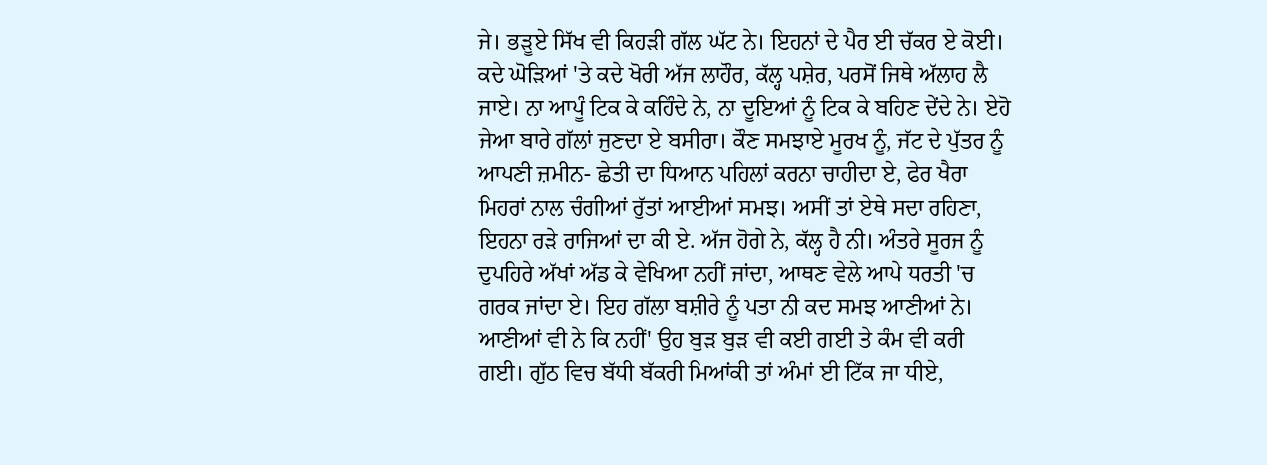ਜੇ। ਭੜੂਏ ਸਿੱਖ ਵੀ ਕਿਹੜੀ ਗੱਲ ਘੱਟ ਨੇ। ਇਹਨਾਂ ਦੇ ਪੈਰ ਈ ਚੱਕਰ ਏ ਕੋਈ। ਕਦੇ ਘੋੜਿਆਂ 'ਤੇ ਕਦੇ ਖੋਰੀ ਅੱਜ ਲਾਹੌਰ, ਕੱਲ੍ਹ ਪਸ਼ੇਰ, ਪਰਸੋਂ ਜਿਥੇ ਅੱਲਾਹ ਲੈ ਜਾਏ। ਨਾ ਆਪੂੰ ਟਿਕ ਕੇ ਕਹਿੰਦੇ ਨੇ, ਨਾ ਦੂਇਆਂ ਨੂੰ ਟਿਕ ਕੇ ਬਹਿਣ ਦੇਂਦੇ ਨੇ। ਏਹੋ ਜੇਆ ਬਾਰੇ ਗੱਲਾਂ ਜੁਣਦਾ ਏ ਬਸੀਰਾ। ਕੌਣ ਸਮਝਾਏ ਮੂਰਖ ਨੂੰ, ਜੱਟ ਦੇ ਪੁੱਤਰ ਨੂੰ ਆਪਣੀ ਜ਼ਮੀਨ- ਛੇਤੀ ਦਾ ਧਿਆਨ ਪਹਿਲਾਂ ਕਰਨਾ ਚਾਹੀਦਾ ਏ, ਫੇਰ ਖੈਰਾ ਮਿਹਰਾਂ ਨਾਲ ਚੰਗੀਆਂ ਰੁੱਤਾਂ ਆਈਆਂ ਸਮਝ। ਅਸੀਂ ਤਾਂ ਏਥੇ ਸਦਾ ਰਹਿਣਾ, ਇਹਨਾ ਰੜੇ ਰਾਜਿਆਂ ਦਾ ਕੀ ਏ. ਅੱਜ ਹੋਗੇ ਨੇ, ਕੱਲ੍ਹ ਹੈ ਨੀ। ਅੰਤਰੇ ਸੂਰਜ ਨੂੰ ਦੁਪਹਿਰੇ ਅੱਖਾਂ ਅੱਡ ਕੇ ਵੇਖਿਆ ਨਹੀਂ ਜਾਂਦਾ, ਆਥਣ ਵੇਲੇ ਆਪੇ ਧਰਤੀ 'ਚ ਗਰਕ ਜਾਂਦਾ ਏ। ਇਹ ਗੱਲਾ ਬਸ਼ੀਰੇ ਨੂੰ ਪਤਾ ਨੀ ਕਦ ਸਮਝ ਆਣੀਆਂ ਨੇ। ਆਣੀਆਂ ਵੀ ਨੇ ਕਿ ਨਹੀਂ' ਉਹ ਬੁੜ ਬੁੜ ਵੀ ਕਈ ਗਈ ਤੇ ਕੰਮ ਵੀ ਕਰੀ ਗਈ। ਗੁੱਠ ਵਿਚ ਬੱਧੀ ਬੱਕਰੀ ਮਿਆਂਕੀ ਤਾਂ ਅੰਮਾਂ ਈ ਟਿੱਕ ਜਾ ਧੀਏ,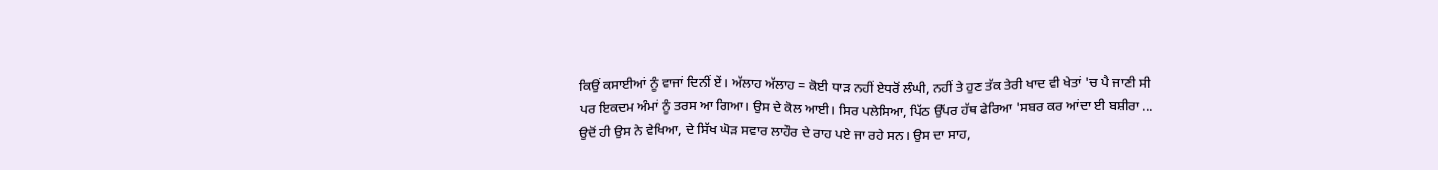ਕਿਉਂ ਕਸਾਈਆਂ ਨੂੰ ਵਾਜਾਂ ਦਿਨੀਂ ਏਂ। ਅੱਲਾਹ ਅੱਲਾਹ = ਕੋਈ ਧਾੜ ਨਹੀਂ ਏਧਰੋਂ ਲੰਘੀ, ਨਹੀਂ ਤੇ ਹੁਣ ਤੱਕ ਤੇਰੀ ਖਾਦ ਵੀ ਖੇਤਾਂ 'ਚ ਪੈ ਜਾਣੀ ਸੀ
ਪਰ ਇਕਦਮ ਅੰਮਾਂ ਨੂੰ ਤਰਸ ਆ ਗਿਆ। ਉਸ ਦੇ ਕੋਲ ਆਈ। ਸਿਰ ਪਲੇਸਿਆ, ਪਿੱਠ ਉੱਪਰ ਹੱਥ ਫੇਰਿਆ 'ਸਬਰ ਕਰ ਆਂਦਾ ਈ ਬਸ਼ੀਰਾ ...
ਉਦੋਂ ਹੀ ਉਸ ਨੇ ਵੇਖਿਆ, ਦੇ ਸਿੱਖ ਘੋੜ ਸਵਾਰ ਲਾਹੌਰ ਦੇ ਰਾਹ ਪਏ ਜਾ ਰਹੇ ਸਨ। ਉਸ ਦਾ ਸਾਹ,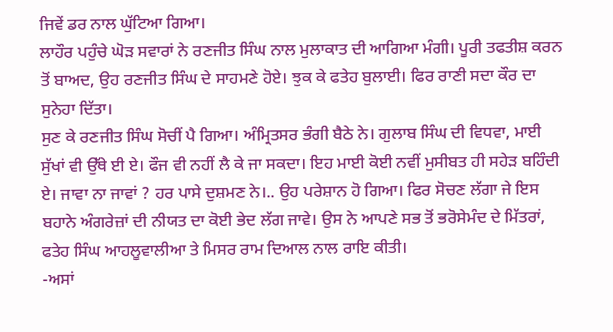ਜਿਵੇਂ ਡਰ ਨਾਲ ਘੁੱਟਿਆ ਗਿਆ।
ਲਾਹੌਰ ਪਹੁੰਚੇ ਘੋੜ ਸਵਾਰਾਂ ਨੇ ਰਣਜੀਤ ਸਿੰਘ ਨਾਲ ਮੁਲਾਕਾਤ ਦੀ ਆਗਿਆ ਮੰਗੀ। ਪੂਰੀ ਤਫਤੀਸ਼ ਕਰਨ ਤੋਂ ਬਾਅਦ, ਉਹ ਰਣਜੀਤ ਸਿੰਘ ਦੇ ਸਾਹਮਣੇ ਹੋਏ। ਝੁਕ ਕੇ ਫਤੇਹ ਬੁਲਾਈ। ਫਿਰ ਰਾਣੀ ਸਦਾ ਕੌਰ ਦਾ ਸੁਨੇਹਾ ਦਿੱਤਾ।
ਸੁਣ ਕੇ ਰਣਜੀਤ ਸਿੰਘ ਸੋਚੀਂ ਪੈ ਗਿਆ। ਅੰਮ੍ਰਿਤਸਰ ਭੰਗੀ ਬੈਠੇ ਨੇ। ਗੁਲਾਬ ਸਿੰਘ ਦੀ ਵਿਧਵਾ, ਮਾਈ ਸੁੱਖਾਂ ਵੀ ਉੱਥੇ ਈ ਏ। ਫੌਜ ਵੀ ਨਹੀਂ ਲੈ ਕੇ ਜਾ ਸਕਦਾ। ਇਹ ਮਾਈ ਕੋਈ ਨਵੀਂ ਮੁਸੀਬਤ ਹੀ ਸਹੇੜ ਬਹਿੰਦੀ ਏ। ਜਾਵਾ ਨਾ ਜਾਵਾਂ ? ਹਰ ਪਾਸੇ ਦੁਸ਼ਮਣ ਨੇ।.. ਉਹ ਪਰੇਸ਼ਾਨ ਹੋ ਗਿਆ। ਫਿਰ ਸੋਚਣ ਲੱਗਾ ਜੇ ਇਸ ਬਹਾਨੇ ਅੰਗਰੇਜ਼ਾਂ ਦੀ ਨੀਯਤ ਦਾ ਕੋਈ ਭੇਦ ਲੱਗ ਜਾਵੇ। ਉਸ ਨੇ ਆਪਣੇ ਸਭ ਤੋਂ ਭਰੋਸੇਮੰਦ ਦੇ ਮਿੱਤਰਾਂ, ਫਤੇਹ ਸਿੰਘ ਆਹਲੂਵਾਲੀਆ ਤੇ ਮਿਸਰ ਰਾਮ ਦਿਆਲ ਨਾਲ ਰਾਇ ਕੀਤੀ।
-ਅਸਾਂ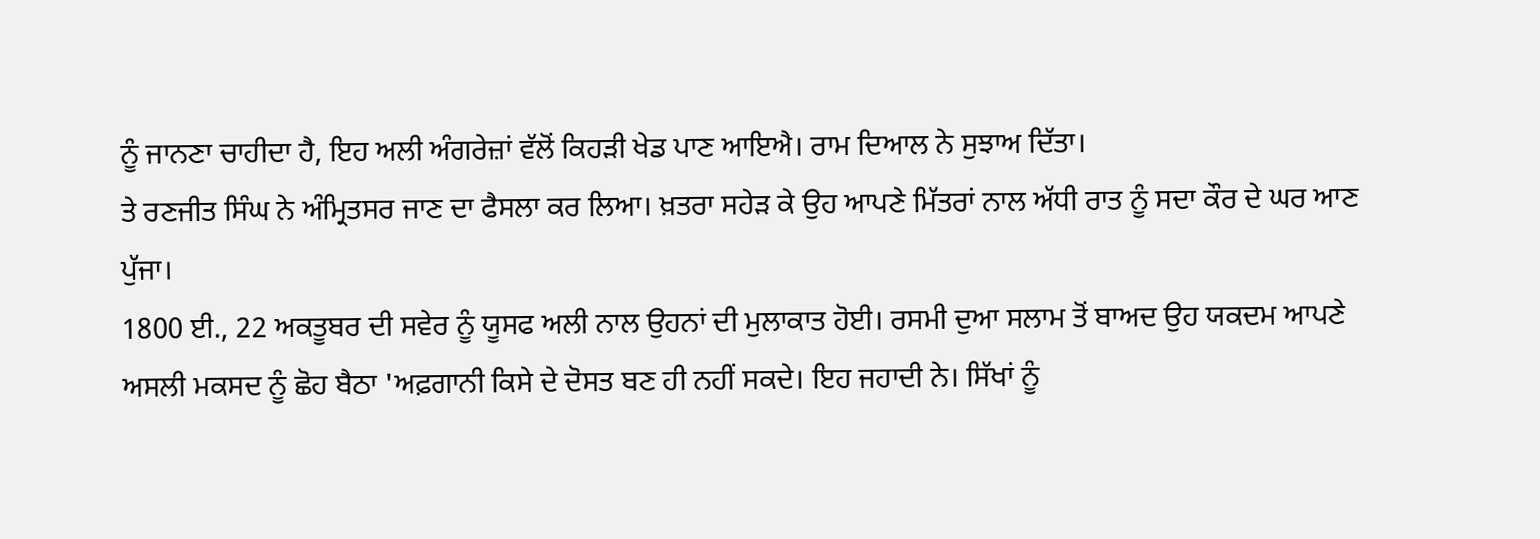ਨੂੰ ਜਾਨਣਾ ਚਾਹੀਦਾ ਹੈ, ਇਹ ਅਲੀ ਅੰਗਰੇਜ਼ਾਂ ਵੱਲੋਂ ਕਿਹੜੀ ਖੇਡ ਪਾਣ ਆਇਐ। ਰਾਮ ਦਿਆਲ ਨੇ ਸੁਝਾਅ ਦਿੱਤਾ।
ਤੇ ਰਣਜੀਤ ਸਿੰਘ ਨੇ ਅੰਮ੍ਰਿਤਸਰ ਜਾਣ ਦਾ ਫੈਸਲਾ ਕਰ ਲਿਆ। ਖ਼ਤਰਾ ਸਹੇੜ ਕੇ ਉਹ ਆਪਣੇ ਮਿੱਤਰਾਂ ਨਾਲ ਅੱਧੀ ਰਾਤ ਨੂੰ ਸਦਾ ਕੌਰ ਦੇ ਘਰ ਆਣ ਪੁੱਜਾ।
1800 ਈ., 22 ਅਕਤੂਬਰ ਦੀ ਸਵੇਰ ਨੂੰ ਯੂਸਫ ਅਲੀ ਨਾਲ ਉਹਨਾਂ ਦੀ ਮੁਲਾਕਾਤ ਹੋਈ। ਰਸਮੀ ਦੁਆ ਸਲਾਮ ਤੋਂ ਬਾਅਦ ਉਹ ਯਕਦਮ ਆਪਣੇ ਅਸਲੀ ਮਕਸਦ ਨੂੰ ਛੋਹ ਬੈਠਾ 'ਅਫ਼ਗਾਨੀ ਕਿਸੇ ਦੇ ਦੋਸਤ ਬਣ ਹੀ ਨਹੀਂ ਸਕਦੇ। ਇਹ ਜਹਾਦੀ ਨੇ। ਸਿੱਖਾਂ ਨੂੰ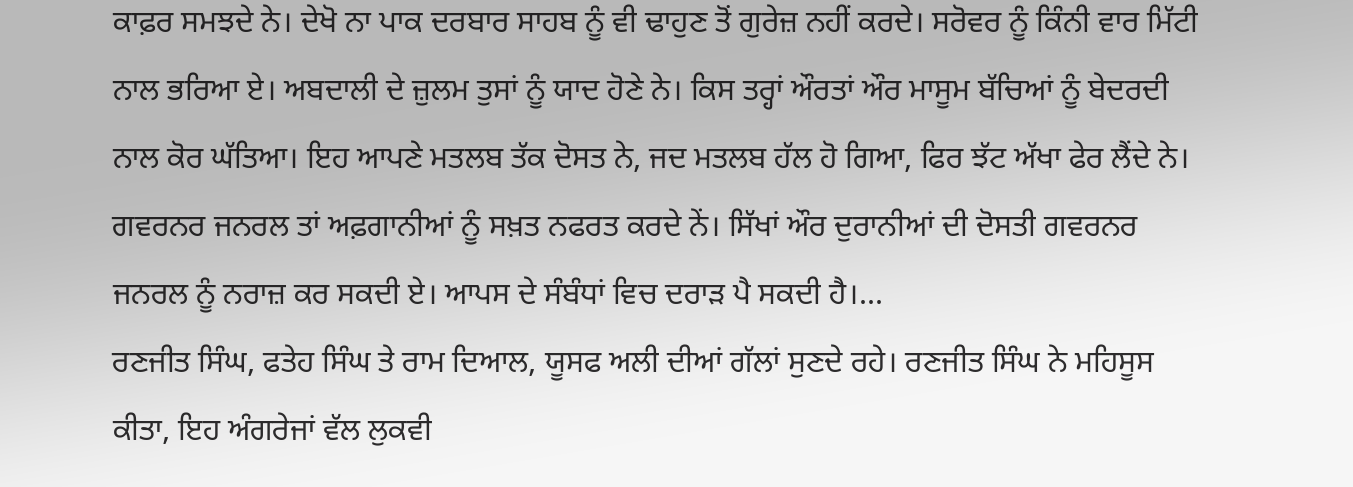ਕਾਫ਼ਰ ਸਮਝਦੇ ਨੇ। ਦੇਖੋ ਨਾ ਪਾਕ ਦਰਬਾਰ ਸਾਹਬ ਨੂੰ ਵੀ ਢਾਹੁਣ ਤੋਂ ਗੁਰੇਜ਼ ਨਹੀਂ ਕਰਦੇ। ਸਰੋਵਰ ਨੂੰ ਕਿੰਨੀ ਵਾਰ ਮਿੱਟੀ ਨਾਲ ਭਰਿਆ ਏ। ਅਬਦਾਲੀ ਦੇ ਜ਼ੁਲਮ ਤੁਸਾਂ ਨੂੰ ਯਾਦ ਹੋਣੇ ਨੇ। ਕਿਸ ਤਰ੍ਹਾਂ ਔਰਤਾਂ ਔਰ ਮਾਸੂਮ ਬੱਚਿਆਂ ਨੂੰ ਬੇਦਰਦੀ ਨਾਲ ਕੋਰ ਘੱਤਿਆ। ਇਹ ਆਪਣੇ ਮਤਲਬ ਤੱਕ ਦੋਸਤ ਨੇ, ਜਦ ਮਤਲਬ ਹੱਲ ਹੋ ਗਿਆ, ਫਿਰ ਝੱਟ ਅੱਖਾ ਫੇਰ ਲੈਂਦੇ ਨੇ। ਗਵਰਨਰ ਜਨਰਲ ਤਾਂ ਅਫ਼ਗਾਨੀਆਂ ਨੂੰ ਸਖ਼ਤ ਨਫਰਤ ਕਰਦੇ ਨੇਂ। ਸਿੱਖਾਂ ਔਰ ਦੁਰਾਨੀਆਂ ਦੀ ਦੋਸਤੀ ਗਵਰਨਰ ਜਨਰਲ ਨੂੰ ਨਰਾਜ਼ ਕਰ ਸਕਦੀ ਏ। ਆਪਸ ਦੇ ਸੰਬੰਧਾਂ ਵਿਚ ਦਰਾੜ ਪੈ ਸਕਦੀ ਹੈ।...
ਰਣਜੀਤ ਸਿੰਘ, ਫਤੇਹ ਸਿੰਘ ਤੇ ਰਾਮ ਦਿਆਲ, ਯੂਸਫ ਅਲੀ ਦੀਆਂ ਗੱਲਾਂ ਸੁਣਦੇ ਰਹੇ। ਰਣਜੀਤ ਸਿੰਘ ਨੇ ਮਹਿਸੂਸ ਕੀਤਾ, ਇਹ ਅੰਗਰੇਜਾਂ ਵੱਲ ਲੁਕਵੀ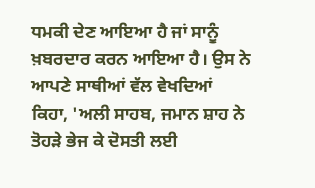ਧਮਕੀ ਦੇਣ ਆਇਆ ਹੈ ਜਾਂ ਸਾਨੂੰ ਖ਼ਬਰਦਾਰ ਕਰਨ ਆਇਆ ਹੈ। ਉਸ ਨੇ ਆਪਣੇ ਸਾਥੀਆਂ ਵੱਲ ਵੇਖਦਿਆਂ ਕਿਹਾ, 'ਅਲੀ ਸਾਹਬ, ਜਮਾਨ ਸ਼ਾਹ ਨੇ ਤੋਹੜੇ ਭੇਜ ਕੇ ਦੋਸਤੀ ਲਈ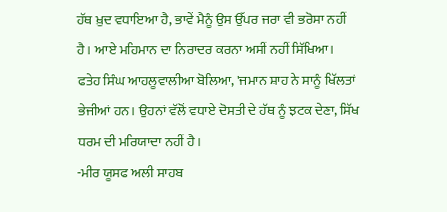ਹੱਥ ਖ਼ੁਦ ਵਧਾਇਆ ਹੈ, ਭਾਵੇਂ ਮੈਨੂੰ ਉਸ ਉੱਪਰ ਜਰਾ ਵੀ ਭਰੋਸਾ ਨਹੀਂ ਹੈ। ਆਏ ਮਹਿਮਾਨ ਦਾ ਨਿਰਾਦਰ ਕਰਨਾ ਅਸੀਂ ਨਹੀਂ ਸਿੱਖਿਆ।
ਫਤੇਹ ਸਿੰਘ ਆਹਲੂਵਾਲੀਆ ਬੋਲਿਆ, 'ਜਮਾਨ ਸ਼ਾਹ ਨੇ ਸਾਨੂੰ ਖਿੱਲਤਾਂ ਭੇਜੀਆਂ ਹਨ। ਉਹਨਾਂ ਵੱਲੋਂ ਵਧਾਏ ਦੋਸਤੀ ਦੇ ਹੱਥ ਨੂੰ ਝਟਕ ਦੇਣਾ, ਸਿੱਖ ਧਰਮ ਦੀ ਮਰਿਯਾਦਾ ਨਹੀਂ ਹੈ।
-ਮੀਰ ਯੂਸਫ ਅਲੀ ਸਾਹਬ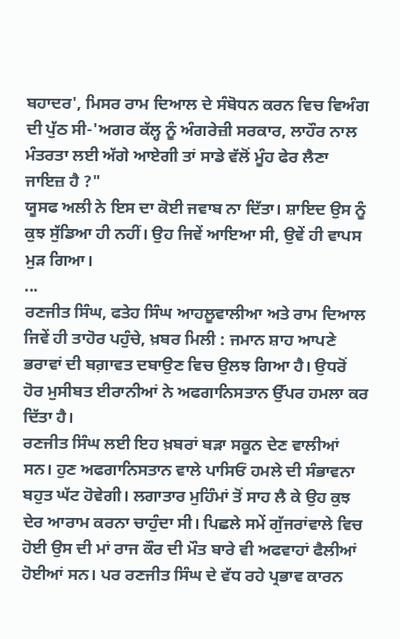ਬਹਾਦਰ', ਮਿਸਰ ਰਾਮ ਦਿਆਲ ਦੇ ਸੰਬੋਧਨ ਕਰਨ ਵਿਚ ਵਿਅੰਗ ਦੀ ਪੁੱਠ ਸੀ-'ਅਗਰ ਕੱਲ੍ਹ ਨੂੰ ਅੰਗਰੇਜ਼ੀ ਸਰਕਾਰ, ਲਾਹੌਰ ਨਾਲ ਮੰਤਰਤਾ ਲਈ ਅੱਗੇ ਆਏਗੀ ਤਾਂ ਸਾਡੇ ਵੱਲੋਂ ਮੂੰਹ ਫੇਰ ਲੈਣਾ ਜਾਇਜ਼ ਹੈ ?"
ਯੂਸਫ ਅਲੀ ਨੇ ਇਸ ਦਾ ਕੋਈ ਜਵਾਬ ਨਾ ਦਿੱਤਾ। ਸ਼ਾਇਦ ਉਸ ਨੂੰ ਕੁਝ ਸੁੱਡਿਆ ਹੀ ਨਹੀਂ। ਉਹ ਜਿਵੇਂ ਆਇਆ ਸੀ, ਉਵੇਂ ਹੀ ਵਾਪਸ ਮੁੜ ਗਿਆ।
...
ਰਣਜੀਤ ਸਿੰਘ, ਫਤੇਹ ਸਿੰਘ ਆਹਲੂਵਾਲੀਆ ਅਤੇ ਰਾਮ ਦਿਆਲ ਜਿਵੇਂ ਹੀ ਤਾਹੋਰ ਪਹੁੰਚੇ, ਖ਼ਬਰ ਮਿਲੀ : ਜਮਾਨ ਸ਼ਾਹ ਆਪਣੇ ਭਰਾਵਾਂ ਦੀ ਬਗ਼ਾਵਤ ਦਬਾਉਣ ਵਿਚ ਉਲਝ ਗਿਆ ਹੈ। ਉਧਰੋਂ ਹੋਰ ਮੁਸੀਬਤ ਈਰਾਨੀਆਂ ਨੇ ਅਫਗਾਨਿਸਤਾਨ ਉੱਪਰ ਹਮਲਾ ਕਰ ਦਿੱਤਾ ਹੈ।
ਰਣਜੀਤ ਸਿੰਘ ਲਈ ਇਹ ਖ਼ਬਰਾਂ ਬੜਾ ਸਕੂਨ ਦੇਣ ਵਾਲੀਆਂ ਸਨ। ਹੁਣ ਅਫਗਾਨਿਸਤਾਨ ਵਾਲੇ ਪਾਸਿਓਂ ਹਮਲੇ ਦੀ ਸੰਭਾਵਨਾ ਬਹੁਤ ਘੱਟ ਹੋਵੇਗੀ। ਲਗਾਤਾਰ ਮੁਹਿੰਮਾਂ ਤੋਂ ਸਾਹ ਲੈ ਕੇ ਉਹ ਕੁਝ ਦੇਰ ਆਰਾਮ ਕਰਨਾ ਚਾਹੁੰਦਾ ਸੀ। ਪਿਛਲੇ ਸਮੇਂ ਗੁੱਜਰਾਂਵਾਲੇ ਵਿਚ ਹੋਈ ਉਸ ਦੀ ਮਾਂ ਰਾਜ ਕੌਰ ਦੀ ਮੌਤ ਬਾਰੇ ਵੀ ਅਫਵਾਹਾਂ ਫੈਲੀਆਂ ਹੋਈਆਂ ਸਨ। ਪਰ ਰਣਜੀਤ ਸਿੰਘ ਦੇ ਵੱਧ ਰਹੇ ਪ੍ਰਭਾਵ ਕਾਰਨ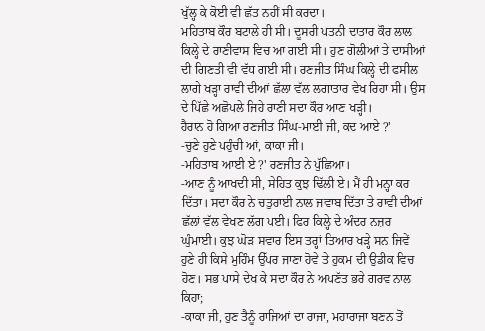ਖੁੱਲ੍ਹ ਕੇ ਕੋਈ ਵੀ ਛੱਤ ਨਹੀਂ ਸੀ ਕਰਦਾ।
ਮਹਿਤਾਬ ਕੌਰ ਬਟਾਲੇ ਹੀ ਸੀ। ਦੂਸਰੀ ਪਤਨੀ ਦਾਤਾਰ ਕੌਰ ਲਾਲ ਕਿਲ੍ਹੇ ਦੇ ਰਾਣੀਵਾਸ ਵਿਚ ਆ ਗਈ ਸੀ। ਹੁਣ ਗੋਲੀਆਂ ਤੇ ਦਾਸੀਆਂ ਦੀ ਗਿਣਤੀ ਵੀ ਵੱਧ ਗਈ ਸੀ। ਰਣਜੀਤ ਸਿੰਘ ਕਿਲ੍ਹੇ ਦੀ ਫਸੀਲ ਲਾਗੇ ਖੜ੍ਹਾ ਰਾਵੀ ਦੀਆਂ ਛੱਲਾ ਵੱਲ ਲਗਾਤਾਰ ਵੇਖ ਰਿਹਾ ਸੀ। ਉਸ ਦੇ ਪਿੱਛੇ ਅਛੋਪਲੇ ਜਿਹੇ ਰਾਣੀ ਸਦਾ ਕੌਰ ਆਣ ਖੜ੍ਹੀ।
ਹੈਰਾਨ ਹੋ ਗਿਆ ਰਣਜੀਤ ਸਿੰਘ-ਮਾਈ ਜੀ, ਕਦ ਆਏ ?'
-ਚੁਣੇ ਹੁਣੇ ਪਹੁੰਚੀ ਆਂ, ਕਾਕਾ ਜੀ।
-ਮਹਿਤਾਬ ਆਈ ਏ ?' ਰਣਜੀਤ ਨੇ ਪੁੱਛਿਆ।
-ਆਣ ਨੂੰ ਆਖਦੀ ਸੀ, ਸੇਹਿਤ ਕੁਝ ਢਿੱਲੀ ਏ। ਮੈਂ ਹੀ ਮਨ੍ਹਾ ਕਰ ਦਿੱਤਾ। ਸਦਾ ਕੌਰ ਨੇ ਚਤੁਰਾਈ ਨਾਲ ਜਵਾਬ ਦਿੱਤਾ ਤੇ ਰਾਵੀ ਦੀਆਂ ਛੱਲਾਂ ਵੱਲ ਵੇਖਣ ਲੱਗ ਪਈ। ਫਿਰ ਕਿਲ੍ਹੇ ਦੇ ਅੰਦਰ ਨਜ਼ਰ ਘੁੰਮਾਈ। ਕੁਝ ਘੋੜ ਸਵਾਰ ਇਸ ਤਰ੍ਹਾਂ ਤਿਆਰ ਖੜ੍ਹੇ ਸਨ ਜਿਵੇਂ ਹੁਣੇ ਹੀ ਕਿਸੇ ਮੁਹਿੰਮ ਉੱਪਰ ਜਾਣਾ ਹੋਵੇ ਤੇ ਹੁਕਮ ਦੀ ਉਡੀਕ ਵਿਚ ਹੋਣ। ਸਭ ਪਾਸੇ ਦੇਖ ਕੇ ਸਦਾ ਕੌਰ ਨੇ ਅਪਣੱਤ ਭਰੇ ਗਰਵ ਨਾਲ ਕਿਹਾ;
-ਕਾਕਾ ਜੀ, ਹੁਣ ਤੈਨੂੰ ਰਾਜਿਆਂ ਦਾ ਰਾਜਾ, ਮਹਾਰਾਜਾ ਬਣਨ ਤੋਂ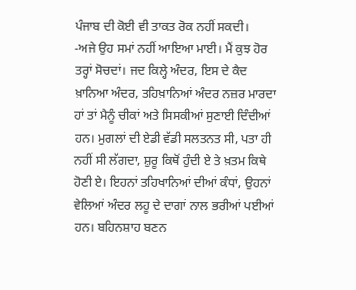ਪੰਜਾਬ ਦੀ ਕੋਈ ਵੀ ਤਾਕਤ ਰੋਕ ਨਹੀਂ ਸਕਦੀ।
-ਅਜੇ ਉਹ ਸਮਾਂ ਨਹੀਂ ਆਇਆ ਮਾਈ। ਮੈਂ ਕੁਝ ਹੋਰ ਤਰ੍ਹਾਂ ਸੋਚਦਾਂ। ਜਦ ਕਿਲ੍ਹੇ ਅੰਦਰ, ਇਸ ਦੇ ਕੈਦ ਖ਼ਾਨਿਆ ਅੰਦਰ, ਤਹਿਖ਼ਾਨਿਆਂ ਅੰਦਰ ਨਜ਼ਰ ਮਾਰਦਾ ਹਾਂ ਤਾਂ ਮੈਨੂੰ ਚੀਕਾਂ ਅਤੇ ਸਿਸਕੀਆਂ ਸੁਣਾਈ ਦਿੰਦੀਆਂ ਹਨ। ਮੁਗਲਾਂ ਦੀ ਏਡੀ ਵੱਡੀ ਸਲਤਨਤ ਸੀ, ਪਤਾ ਹੀ ਨਹੀਂ ਸੀ ਲੱਗਦਾ, ਸ਼ੁਰੂ ਕਿਥੋਂ ਹੁੰਦੀ ਏ ਤੇ ਖ਼ਤਮ ਕਿਥੇ ਹੋਣੀ ਏ। ਇਹਨਾਂ ਤਹਿਖਾਨਿਆਂ ਦੀਆਂ ਕੰਧਾਂ, ਉਹਨਾਂ ਵੇਲਿਆਂ ਅੰਦਰ ਲਹੂ ਦੇ ਦਾਗਾਂ ਨਾਲ ਭਰੀਆਂ ਪਈਆਂ ਹਨ। ਬਹਿਨਸ਼ਾਹ ਬਣਨ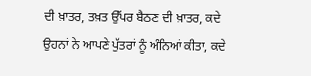ਦੀ ਖ਼ਾਤਰ, ਤਖ਼ਤ ਉੱਪਰ ਬੈਠਣ ਦੀ ਖ਼ਾਤਰ, ਕਦੇ ਉਹਨਾਂ ਨੇ ਆਪਣੇ ਪੁੱਤਰਾਂ ਨੂੰ ਅੰਨਿਆਂ ਕੀਤਾ, ਕਦੇ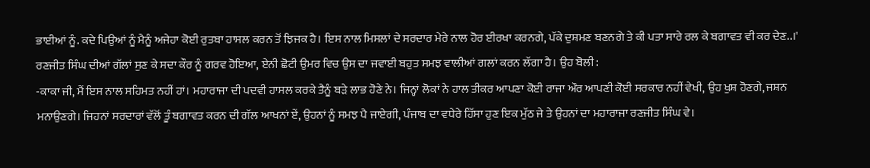ਭਾਈਆਂ ਨੂੰ. ਕਦੇ ਪਿਉਆਂ ਨੂੰ ਮੈਨੂੰ ਅਜੇਹਾ ਕੋਈ ਰੁਤਬਾ ਹਾਸਲ ਕਰਨ ਤੋਂ ਝਿਜਕ ਹੈ। ਇਸ ਨਾਲ ਮਿਸਲਾਂ ਦੇ ਸਰਦਾਰ ਮੇਰੇ ਨਾਲ ਹੋਰ ਈਰਖਾ ਕਰਨਗੇ, ਪੱਕੇ ਦੁਸ਼ਮਣ ਬਣਨਗੇ ਤੇ ਕੀ ਪਤਾ ਸਾਰੇ ਰਲ ਕੇ ਬਗਾਵਤ ਵੀ ਕਰ ਦੇਣ..।'
ਰਣਜੀਤ ਸਿੰਘ ਦੀਆਂ ਗੱਲਾਂ ਸੁਣ ਕੇ ਸਦਾ ਕੌਰ ਨੂੰ ਗਰਵ ਹੋਇਆ, ਏਨੀ ਛੋਟੀ ਉਮਰ ਵਿਚ ਉਸ ਦਾ ਜਵਾਈ ਬਹੁਤ ਸਮਝ ਵਾਲੀਆਂ ਗਲਾਂ ਕਰਨ ਲੱਗਾ ਹੈ। ਉਹ ਬੋਲੀ:
-ਕਾਕਾ ਜੀ, ਮੈਂ ਇਸ ਨਾਲ ਸਹਿਮਤ ਨਹੀਂ ਹਾਂ। ਮਹਾਰਾਜਾ ਦੀ ਪਦਵੀ ਹਾਸਲ ਕਰਕੇ ਤੈਨੂੰ ਬੜੇ ਲਾਭ ਹੋਣੇ ਨੇ। ਜਿਨ੍ਹਾਂ ਲੋਕਾਂ ਨੇ ਹਾਲ ਤੀਕਰ ਆਪਣਾ ਕੋਈ ਰਾਜਾ ਔਰ ਆਪਣੀ ਕੋਈ ਸਰਕਾਰ ਨਹੀਂ ਵੇਖੀ, ਉਹ ਖੁਸ਼ ਹੋਣਗੇ, ਜਸ਼ਨ ਮਨਾਉਣਗੇ। ਜਿਹਨਾਂ ਸਰਦਾਰਾਂ ਵੱਲੋਂ ਤੂੰ ਬਗਾਵਤ ਕਰਨ ਦੀ ਗੱਲ ਆਖਨਾਂ ਏਂ, ਉਹਨਾਂ ਨੂੰ ਸਮਝ ਪੈ ਜਾਏਗੀ, ਪੰਜਾਬ ਦਾ ਵਧੇਰੇ ਹਿੱਸਾ ਹੁਣ ਇਕ ਮੁੱਠ ਜੇ ਤੇ ਉਹਨਾਂ ਦਾ ਮਹਾਰਾਜਾ ਰਣਜੀਤ ਸਿੰਘ ਵੇ।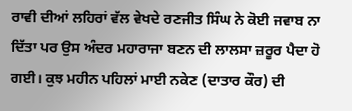ਰਾਵੀ ਦੀਆਂ ਲਹਿਰਾਂ ਵੱਲ ਵੇਖਦੇ ਰਣਜੀਤ ਸਿੰਘ ਨੇ ਕੋਈ ਜਵਾਬ ਨਾ ਦਿੱਤਾ ਪਰ ਉਸ ਅੰਦਰ ਮਹਾਰਾਜਾ ਬਣਨ ਦੀ ਲਾਲਸਾ ਜ਼ਰੂਰ ਪੈਦਾ ਹੋ ਗਈ। ਕੁਝ ਮਹੀਨ ਪਹਿਲਾਂ ਮਾਈ ਨਕੇਣ (ਦਾਤਾਰ ਕੌਰ) ਦੀ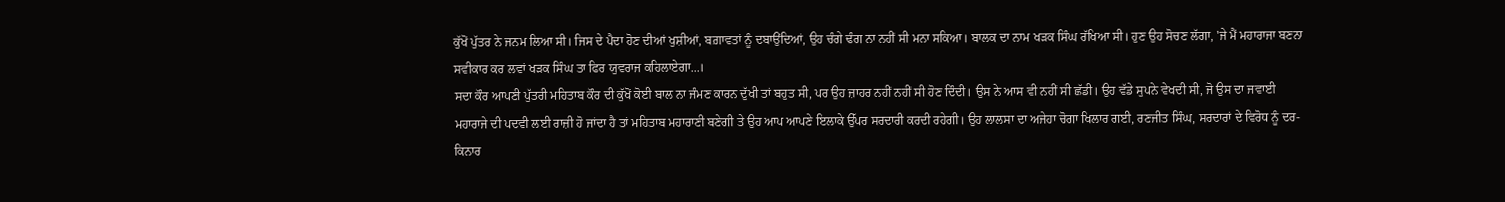ਕੁੱਖੋਂ ਪੁੱਤਰ ਨੇ ਜਨਮ ਲਿਆ ਸੀ। ਜਿਸ ਦੇ ਪੈਦਾ ਹੋਣ ਦੀਆਂ ਖੁਸ਼ੀਆਂ, ਬਗ਼ਾਵਤਾਂ ਨੂੰ ਦਬਾਉਂਦਿਆਂ, ਉਹ ਚੰਗੇ ਢੰਗ ਨਾ ਨਹੀਂ ਸੀ ਮਨਾ ਸਕਿਆ। ਬਾਲਕ ਦਾ ਨਾਮ ਖੜਕ ਸਿੰਘ ਰੱਖਿਆ ਸੀ। ਹੁਣ ਉਹ ਸੋਚਣ ਲੱਗਾ, 'ਜੇ ਮੈਂ ਮਹਾਰਾਜਾ ਬਣਨਾ ਸਵੀਕਾਰ ਕਰ ਲਵਾਂ ਖੜਕ ਸਿੰਘ ਤਾ ਫਿਰ ਯੁਵਰਾਜ ਕਹਿਲਾਏਗਾ...।
ਸਦਾ ਕੌਰ ਆਪਣੀ ਪੁੱਤਰੀ ਮਹਿਤਾਬ ਕੌਰ ਦੀ ਕੁੱਖੋਂ ਕੋਈ ਬਾਲ ਨਾ ਜੰਮਣ ਕਾਰਨ ਦੁੱਖੀ ਤਾਂ ਬਹੁਤ ਸੀ, ਪਰ ਉਹ ਜ਼ਾਹਰ ਨਹੀਂ ਨਹੀਂ ਸੀ ਹੋਣ ਦਿੰਦੀ। ਉਸ ਨੇ ਆਸ ਵੀ ਨਹੀਂ ਸੀ ਛੱਡੀ। ਉਹ ਵੱਡੇ ਸੁਪਨੇ ਵੇਖਦੀ ਸੀ, ਜੋ ਉਸ ਦਾ ਜਵਾਈ ਮਹਾਰਾਜੇ ਦੀ ਪਦਵੀ ਲਈ ਰਾਜ਼ੀ ਹੋ ਜਾਂਦਾ ਹੈ ਤਾਂ ਮਹਿਤਾਬ ਮਹਾਰਾਣੀ ਬਣੇਗੀ ਤੇ ਉਹ ਆਪ ਆਪਣੇ ਇਲਾਕੇ ਉੱਪਰ ਸਰਦਾਰੀ ਕਰਦੀ ਰਹੇਗੀ। ਉਹ ਲਾਲਸਾ ਦਾ ਅਜੇਹਾ ਚੋਗਾ ਖਿਲਾਰ ਗਈ, ਰਣਜੀਤ ਸਿੰਘ, ਸਰਦਾਰਾਂ ਦੇ ਵਿਰੋਧ ਨੂੰ ਦਰ-ਕਿਨਾਰ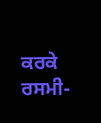ਕਰਕੇ ਰਸਮੀ-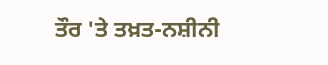ਤੌਰ 'ਤੇ ਤਖ਼ਤ-ਨਸ਼ੀਨੀ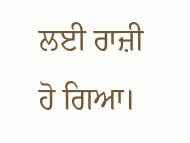ਲਈ ਰਾਜ਼ੀ ਹੋ ਗਿਆ।